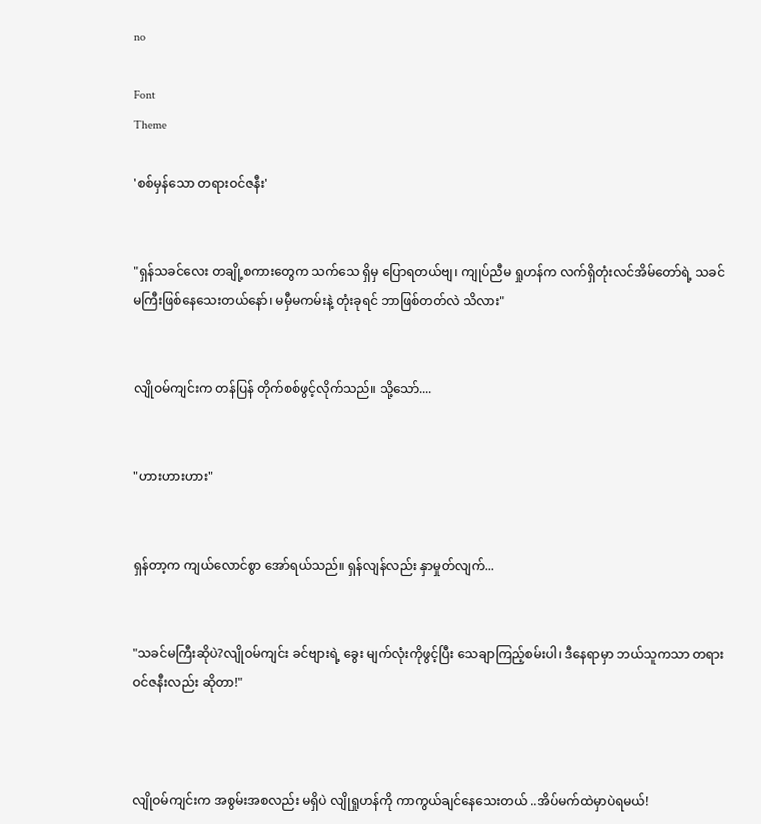no

Font
Theme

'စစ်မှန်သော တရားဝင်ဇနီး'


"ရှန်သခင်လေး တချို့စကားတွေက သက်သေ ရှိမှ ပြောရတယ်ဗျ၊ ကျုပ်ညီမ ရှုဟန်က လက်ရှိတုံးလင်အိမ်တော်ရဲ့ သခင်မကြီးဖြစ်နေသေးတယ်နော်၊ မမှီမကမ်းနဲ့ တုံးခုရင် ဘာဖြစ်တတ်လဲ သိလား"


လျိုဝမ်ကျင်းက တန်ပြန် တိုက်စစ်ဖွင့်လိုက်သည်။ သို့သော်....


"ဟားဟားဟား"


ရှန်တာ့က ကျယ်လောင်စွာ အော်ရယ်သည်။ ရှန်လျန်လည်း နှာမှုတ်လျက်...


"သခင်မကြီးဆိုပဲ?လျိုဝမ်ကျင်း ခင်ဗျားရဲ့ ခွေး မျက်လုံးကိုဖွင့်ပြီး သေချာကြည့်စမ်းပါ၊ ဒီနေရာမှာ ဘယ်သူကသာ တရားဝင်ဇနီးလည်း ဆိုတာ!"



လျိုဝမ်ကျင်းက အစွမ်းအစလည်း မရှိပဲ လျိုရှုဟန်ကို ကာကွယ်‌‌ချင်နေသေးတယ် ..အိပ်မက်ထဲမှာပဲရမယ်!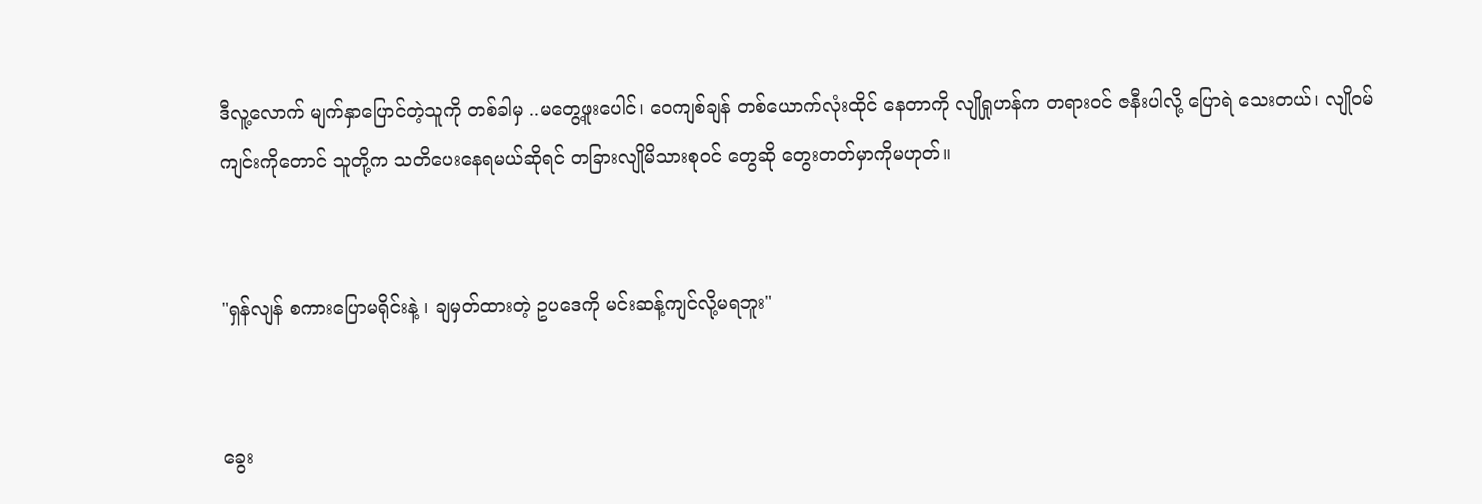ဒီလူ့လောက် မျက်နှာပြောင်တဲ့သူကို တစ်ခါမှ ..မတွေ့ဖူးပေါင်၊ ဝေကျစ်ချန် တစ်ယောက်လုံးထိုင် နေတာကို လျိုရှုဟန်က တရားဝင် ဇနီးပါလို့ ပြောရဲ သေးတယ်၊ လျိုဝမ်ကျင်းကိုတောင် သူတို့က သတိပေးနေရမယ်ဆိုရင် တခြားလျိုမိသားစုဝင် တွေဆို တွေးတတ်မှာကိုမဟုတ်။


"ရှန်လျန် စကားပြောမရိုင်းနဲ့ ၊ ချမှတ်ထားတဲ့ ဥပဒေကို မင်းဆန့်ကျင်လို့မရဘူး"


ခွေး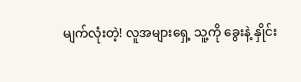မျက်လုံးတဲ့! လူအများရှေ့ သူ့ကို ခွေးနဲ့ နှိုင်း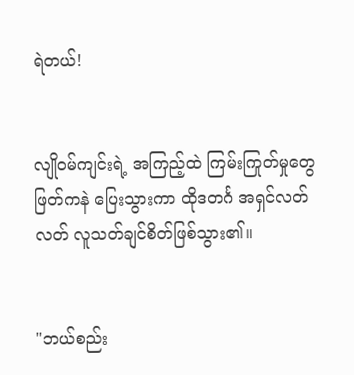ရဲတယ်!


လျိုဝမ်ကျင်းရဲ့ အကြည့်ထဲ ကြမ်းကြုတ်မှုတွေ ဖြတ်ကနဲ ပြေးသွားကာ ထိုဒတင်္ဂ အရှင်လတ်လတ် လူသတ်ချင်စိတ်ဖြစ်သွား၏။


"ဘယ်စည်း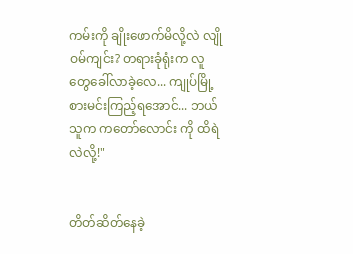ကမ်းကို ချိုးဖောက်မိလို့လဲ လျိုဝမ်ကျင်း? တရားခုံရုံးက လူတွေခေါ်လာခဲ့လေ... ကျုပ်မြို့စားမင်းကြည့်ရအောင်... ဘယ်သူက ကတော်လောင်း ကို ထိရဲလဲလို့!"


တိတ်ဆိတ်နေခဲ့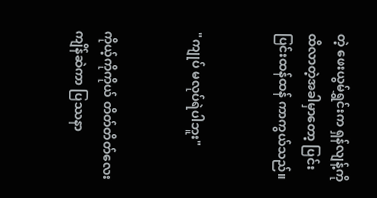တဲ့ ဖေးယွမ်ရွှင်းက ရှန်လျန့်ကိုထိလာတဲ့အခါမှာတော့ ပြင်းပြင်းထန်ထန် ကာကွယ်သည်။


"ကျုပ် မလုပ်ရဲပါဘူး"


ကိုယ့်ကိုကိုယ် တိတ်တိတ်လေး ကျိန်ဆဲကာ ပြဿနာ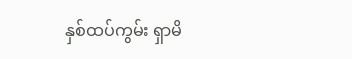နှစ်ထပ်ကွမ်း ရှာမိ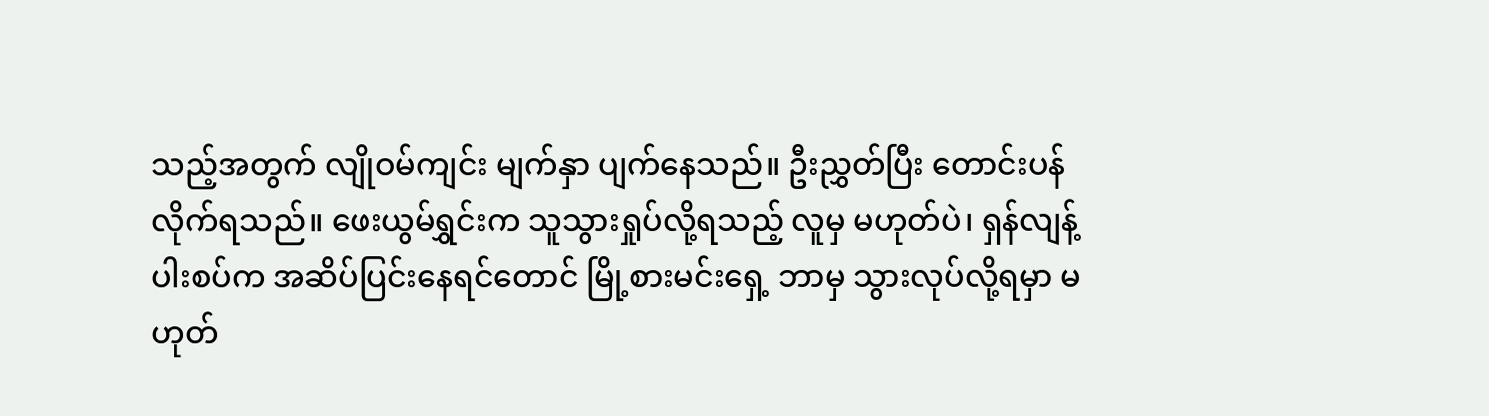သည့်အတွက် လျိုဝမ်ကျင်း မျက်နှာ ပျက်နေသည်။ ဦးညွှတ်ပြီး တောင်းပန်လိုက်ရသည်။ ဖေးယွမ်ရွှင်းက သူသွားရှုပ်လို့ရသည့် လူမှ မဟုတ်ပဲ၊ ရှန်လျန့် ပါးစပ်က အဆိပ်ပြင်းနေရင်တောင် မြို့စားမင်းရှေ့ ဘာမှ သွားလုပ်လို့ရမှာ မဟုတ်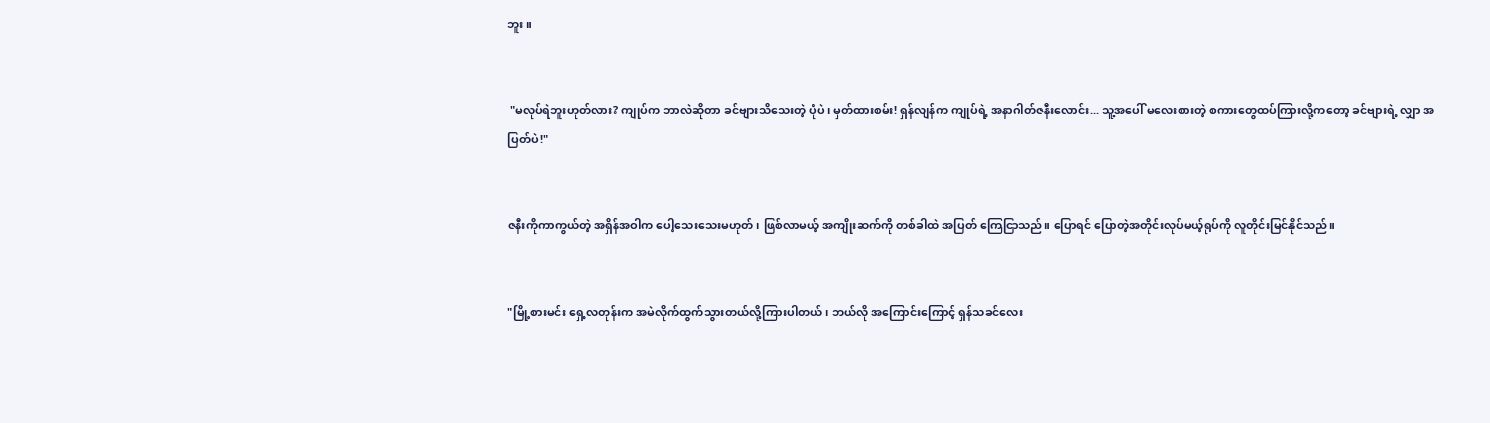ဘူး။


 "မလုပ်ရဲဘူးဟုတ်လား? ကျုပ်က ဘာလဲဆိုတာ ခင်ဗျားသိသေးတဲ့ ပုံပဲ၊ မှတ်ထားစမ်း! ရှန်လျန်က ကျုပ်ရဲ့ အနာဂါတ်ဇနီးလောင်း... သူ့အပေါ် မလေးစားတဲ့ စကားတွေထပ်ကြားလို့ကတော့ ခင်ဗျားရဲ့ လျှာ အပြတ်ပဲ!"


ဇနီးကိုကာကွယ်တဲ့ အရှိန်အဝါက ပေါ့သေး‌သေးမဟုတ်၊ ဖြစ်လာမယ့် အကျိုးဆက်ကို တစ်ခါထဲ အပြတ် ကြေငြာသည်။ ပြောရင် ပြောတဲ့အတိုင်းလုပ်မယ့်ရုပ်ကို လူတိုင်းမြင်နိုင်သည်။


"မြို့စားမင်း ရှေ့လတုန်းက အမဲလိုက်ထွက်သွားတယ်လို့ကြားပါတယ်၊ ဘယ်လို အကြောင်းကြောင့် ရှန်သခင်လေး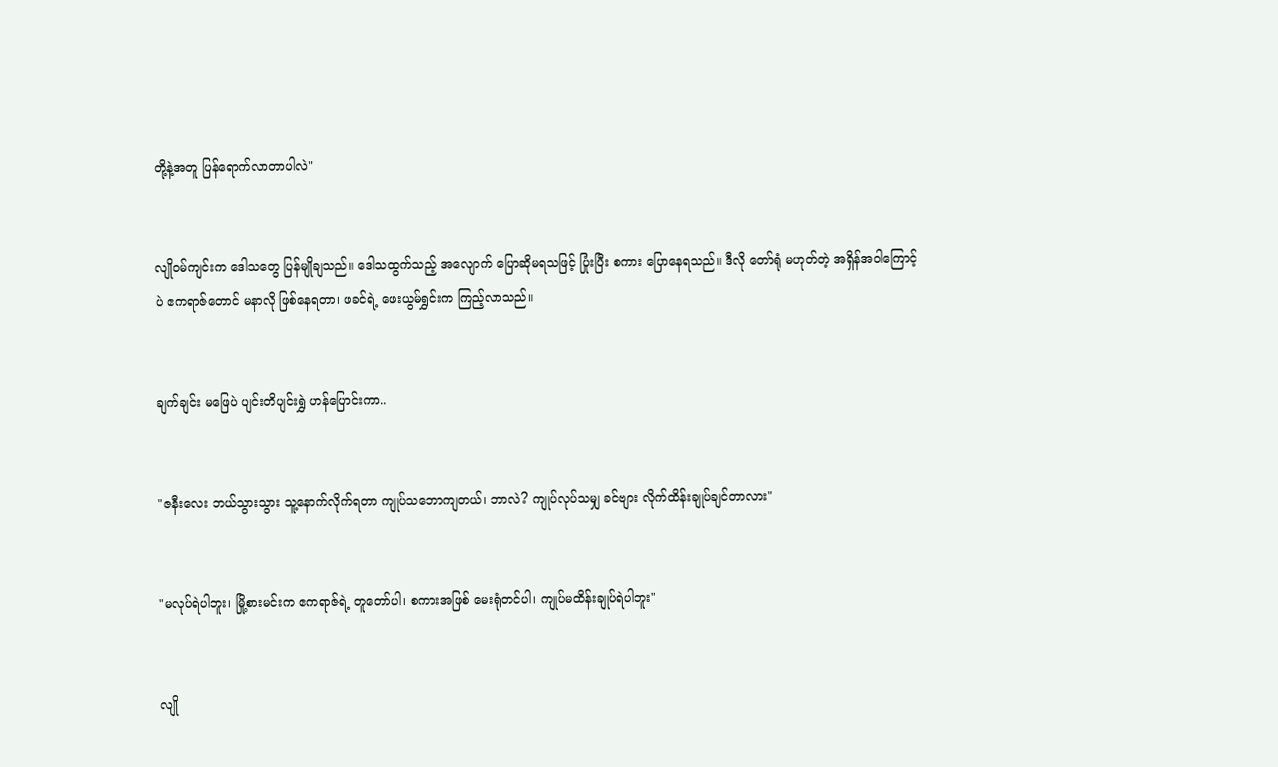တို့နဲ့အတူ ပြန်ရောက်လာတာပါလဲ"


လျိုဝမ်ကျင်းက ဒေါသတွေ ပြန်မျိုချသည်။ ဒေါသထွက်သည့် အလျောက် ပြောဆိုမရသဖြင့် ပြုံးပြီး စကား ပြောနေရသည်။ ဒီလို တော်ရုံ မဟုတ်တဲ့ အရှိန်အဝါကြောင့်ပဲ ဧကရာဇ်တောင် မနာလို ဖြစ်နေရတာ၊ ဖခင်ရဲ့ ဖေးယွမ်ရွှင်းက ကြည့်လာသည်။


ချက်ချင်း မဖြေပဲ ပျင်းတိပျင်းရွှဲ ဟန်ပြောင်းကာ..


"ဇနီးလေး ဘယ်သွားသွား သူ့နောက်လိုက်ရတာ ကျုပ်သဘောကျတယ်၊ ဘာလဲ? ကျုပ်လုပ်သမျှ ခင်ဗျား လိုက်ထိန်းချုပ်ချင်တာလား"


"မလုပ်ရဲပါဘူး၊ မြို့စားမင်းက ဧကရာဇ်ရဲ့ တူတော်ပါ၊ စကားအဖြစ် မေးရုံတင်ပါ၊ ကျုပ်မထိန်းချုပ်ရဲပါဘူး"


လျို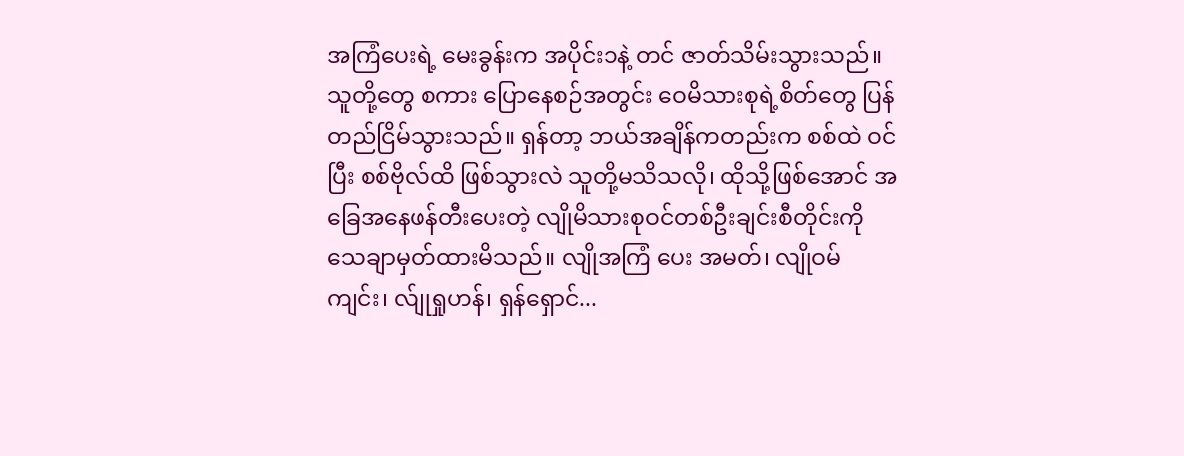အကြံပေးရဲ့ မေးခွန်းက အပိုင်း၁နဲ့ တင် ဇာတ်သိမ်းသွားသည်။ သူတို့တွေ စကား ပြောနေစဉ်အတွင်း ဝေမိသားစုရဲ့စိတ်တွေ ပြန်တည်ငြိမ်သွားသည်။ ရှန်တာ့ ဘယ်အချိန်ကတည်းက စစ်ထဲ ဝင်ပြီး စစ်ဗိုလ်ထိ ဖြစ်သွားလဲ သူတို့မသိသလို၊ ထိုသို့ဖြစ်အောင် အခြေအနေဖန်တီးပေးတဲ့ လျိုမိသားစုဝင်တစ်ဦးချင်းစီတိုင်းကို သေချာမှတ်ထားမိသည်။ လျိုအကြံ ပေး အမတ်၊ လျိုဝမ်ကျင်း၊ လ်ျုရှုဟန်၊ ရှန်ရှောင်...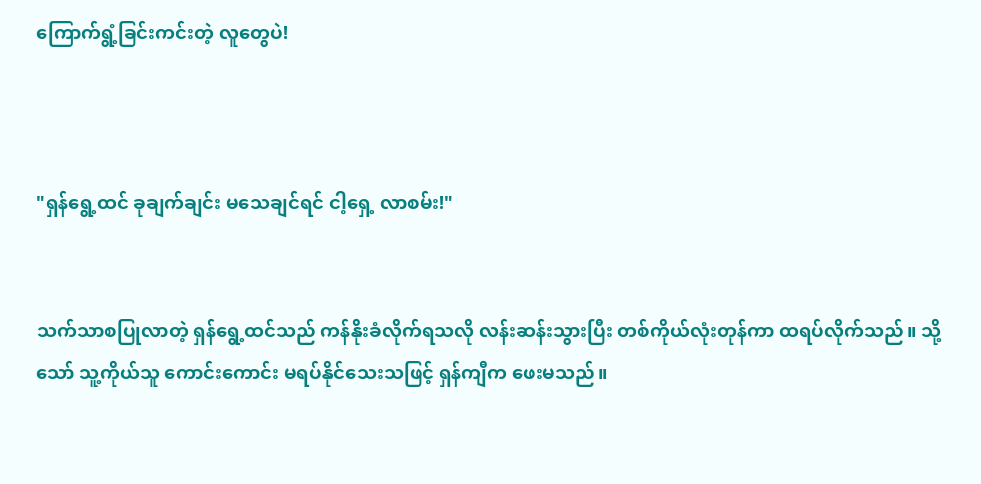ကြောက်ရွံ့ခြင်းကင်းတဲ့ လူတွေပဲ!



"ရှန်ရွေ့ထင် ခုချက်ချင်း မသေချင်ရင် ငါ့ရှေ့ လာစမ်း!"


သက်သာစပြုလာတဲ့ ရှန်ရွေ့ထင်သည် ကန်နိုးခံလိုက်ရသလို လန်းဆန်းသွားပြီး တစ်ကိုယ်လုံးတုန်ကာ ထရပ်လိုက်သည်။ သို့သော် သူ့ကိုယ်သူ ကောင်းကောင်း မရပ်နိုင်သေးသဖြင့် ရှန်ကျီက ဖေးမသည်။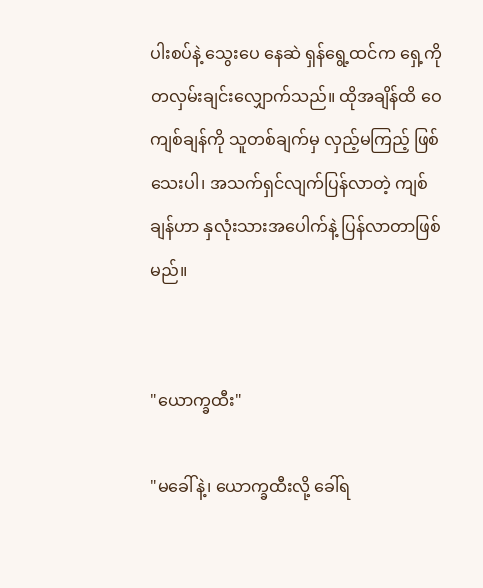ပါးစပ်နဲ့ သွေးပေ နေဆဲ ရှန်ရွေ့ထင်က ရှေ့ကိုတလှမ်းချင်းလျှောက်သည်။ ထိုအချိန်ထိ ဝေကျစ်ချန်ကို သူတစ်ချက်မှ လှည့်မကြည့် ဖြစ်သေးပါ၊ အသက်ရှင်လျက်ပြန်လာတဲ့ ကျစ်ချန်ဟာ နှလုံးသားအပေါက်နဲ့ ပြန်လာတာဖြစ်မည်။


"ယောက္ခထီး"

"မခေါ်နဲ့၊ ယောက္ခထီးလို့ ခေါ်ရ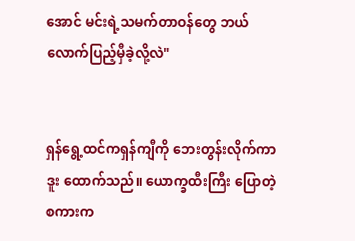အောင် မင်းရဲ့သမက်တာဝန်တွေ ဘယ်လောက်ပြည့်မှီခဲ့လို့လဲ"


ရှန်ရွေ့ထင်ကရှန်ကျီကို ဘေးတွန်းလိုက်ကာ ဒူး ထောက်သည်။ ယောက္ခထီးကြီး ပြောတဲ့ စကားက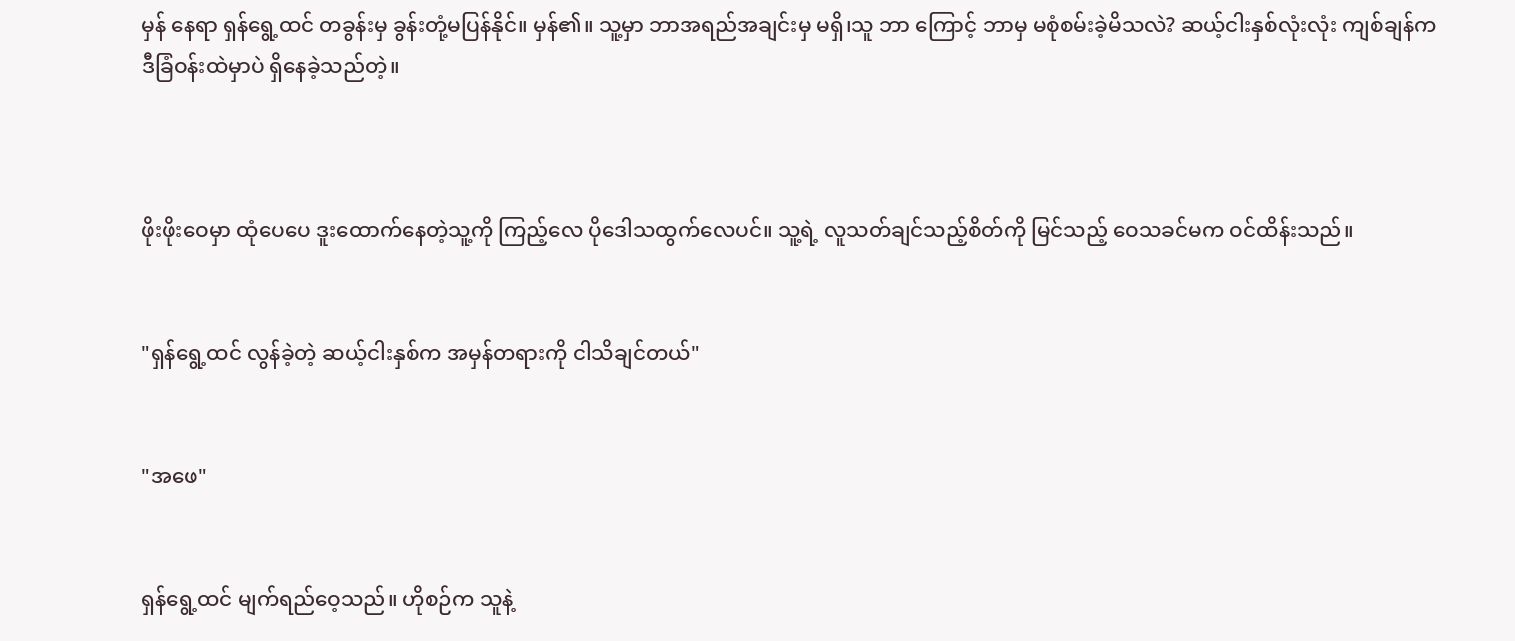မှန် နေရာ ရှန်ရွေ့ထင် တခွန်းမှ ခွန်းတုံ့မပြန်နိုင်။ မှန်၏။ သူ့မှာ ဘာအရည်အချင်းမှ မရှိ၊သူ ဘာ ကြောင့် ဘာမှ မစုံစမ်းခဲ့မိသလဲ? ဆယ့်ငါးနှစ်လုံးလုံး ‌‌‌‌‌‌‌‌ကျစ်ချန်က ဒီခြံဝန်းထဲမှာပဲ ရှိနေခဲ့သည်တဲ့။



ဖိုးဖိုးဝေမှာ ထုံပေပေ ဒူးထောက်နေတဲ့သူ့ကို ကြည့်လေ ပိုဒေါသထွက်လေပင်။ သူ့ရဲ့ လူသတ်ချင်သည့်စိတ်ကို မြင်သည့် ဝေသခင်မက ဝင်ထိန်းသည်။


"ရှန်ရွေ့ထင် လွန်ခဲ့တဲ့ ဆယ့်ငါးနှစ်က အမှန်တရားကို ငါသိချင်တယ်"


"အဖေ"


ရှန်ရွေ့ထင် မျက်ရည်ဝေ့သည်။ ဟိုစဉ်က သူနဲ့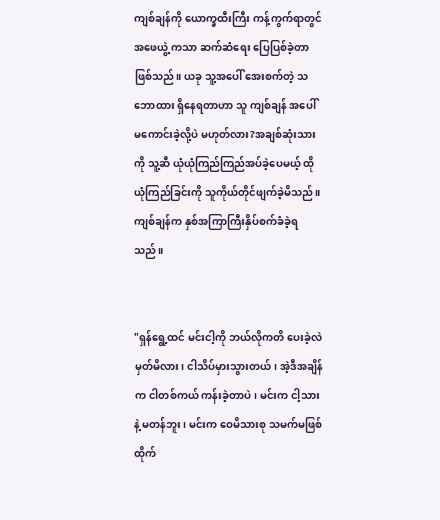ကျစ်ချန်ကို ယောက္ခထီးကြီး ကန့်ကွက်ရာတွင် အဖေယွဲ့ ကသာ ဆက်ဆံရေး ပြေပြစ်ခဲ့တာဖြစ်သည်။ ယခု သူ့အပေါ် အေးစက်တဲ့ သဘောထား ရှိနေရတာဟာ သူ ကျစ်ချန် အပေါ် မကောင်းခဲ့လို့ပဲ မဟုတ်လား?အချစ်ဆုံးသားကို သူ့ဆီ ယုံယုံကြည်ကြည်အပ်ခဲ့ပေမယ့် ထိုယုံကြည်ခြင်းကို သူကိုယ်တိုင်ဖျက်ခဲ့မိသည်။ ကျစ်ချန်က နှစ်အကြာကြီးနှိပ်စက်ခံခဲ့ရသည်။


"ရှန်ရွေ့ထင် မင်းငါ့ကို ဘယ်လိုကတိ ပေးခဲ့လဲ မှတ်မိလား၊ ငါသိပ်မှားသွားတယ်၊ အဲ့ဒီအချိန်က ငါတစ်ကယ် ကန်းခဲ့တာပဲ၊ မင်းက ငါ့သားနဲ့ မတန်ဘူး၊ မင်းက ဝေမိသားစု သမက်မဖြစ်ထိုက်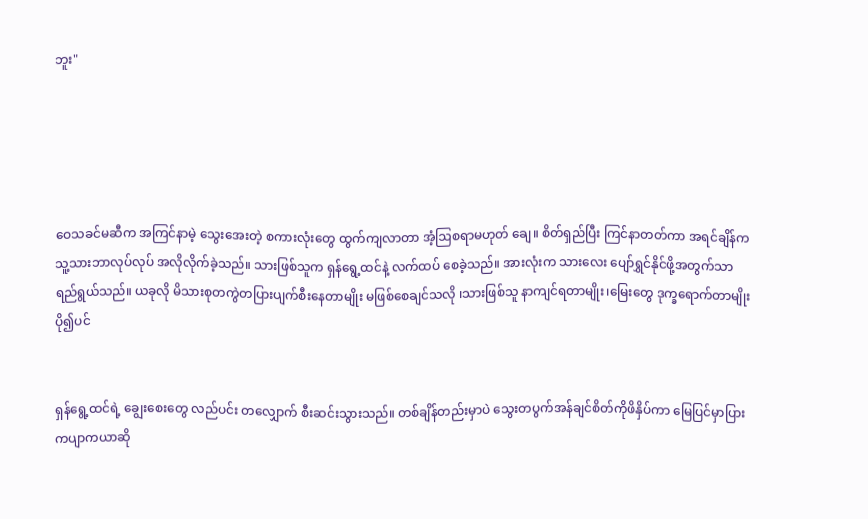ဘူး"





ဝေသခင်မဆီက အကြင်နာမဲ့ သွေးအေးတဲ့ စကားလုံးတွေ ထွက်ကျလာတာ အံ့ဩစရာမဟုတ် ချေ။ စိတ်ရှည်ပြီး ကြင်နာတတ်ကာ အရင်ချိန်က သူ့သားဘာလုပ်လုပ် အလိုလိုက်ခဲ့သည်။ သားဖြစ်သူက ရှန်ရွေ့ထင်နဲ့ လက်ထပ် စေခဲ့သည်။ အားလုံးက သားလေး ပျော်ရွှင်နိုင်ဖို့အတွက်သာ ရည်ရွယ်သည်။ ယခုလို မိသားစုတကွဲတပြားပျက်စီးနေတာမျိုး မဖြစ်စေချင်သလို ၊သားဖြစ်သူ နာကျင်ရတာမျိုး၊မြေးတွေ ဒုက္ခရောက်တာမျိုးပို၍ပင်


ရှန်ရွေ့ထင်ရဲ့ ချွေးစေးတွေ လည်ပင်း တလျှောက် စီးဆင်းသွားသည်။ တစ်ချိန်တည်းမှာပဲ သွေးတပွက်အန်ချင်စိတ်ကိုဖိနှိပ်ကာ မြေပြင်မှာပြား ကပျာကယာဆို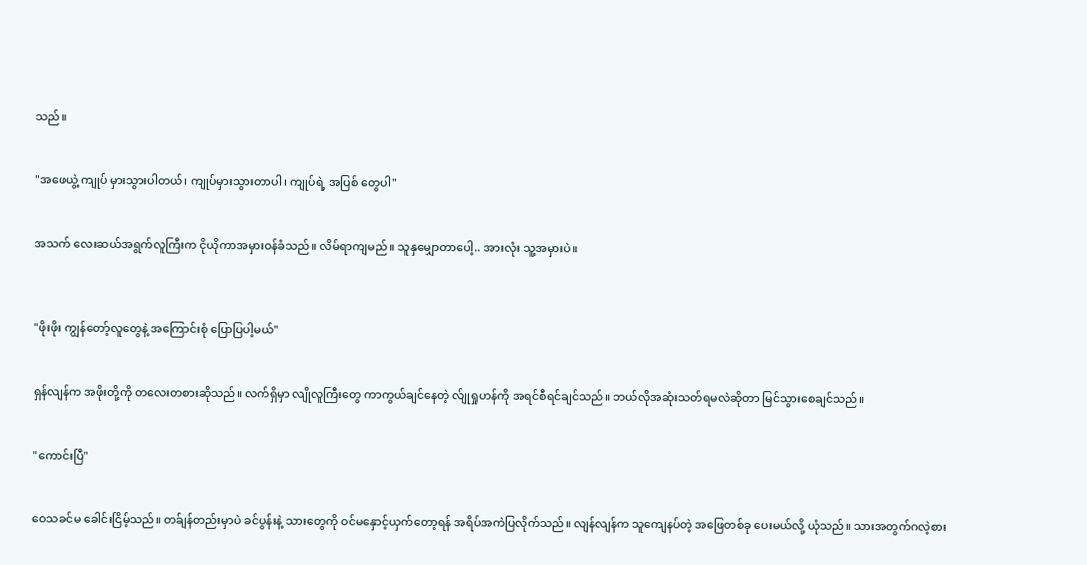သည်။


"အဖေယွဲ့ ကျုပ် မှားသွားပါတယ်၊ ကျုပ်မှားသွားတာပါ၊ ကျုပ်ရဲ့ အပြစ် တွေပါ"


အသက် လေးဆယ်အရွက်လူကြီးက ငိုယိုကာအမှားဝန်ခံသည်။ လိမ်ရာကျမည်။ သူနှမျှောတာပေါ့.. အားလုံး သူ့အမှားပဲ။



"ဖိုးဖိုး ကျွန်တော့်လူတွေနဲ့ အကြောင်းစုံ ပြောပြပါ့မယ်"


ရှန်လျန်က အဖိုးတို့ကို တလေးတစားဆိုသည်။ လက်ရှိမှာ လျိုလူကြီးတွေ ကာကွယ်ချင်နေတဲ့ လ်ျုရှုဟန်ကို အရင်စီရင်ချင်သည်။ ဘယ်လိုအဆုံးသတ်ရမလဲဆိုတာ မြင်သွားစေချင်သည်။


"ကောင်းပြီ"


ဝေသခင်မ ခေါင်းငြိမ့်သည်။ တခ်ျန်တည်းမှာပဲ ခင်ပွန်းနဲ့ သားတွေကို ဝင်မနှောင့်ယှက်တော့ရန် အရိပ်အကဲပြလိုက်သည်။ လျန်လျန်က သူကျေနပ်တဲ့ အဖြေတစ်ခု ပေးမယ်လို့ ယုံသည်။ သားအတွက်ဂလဲ့စား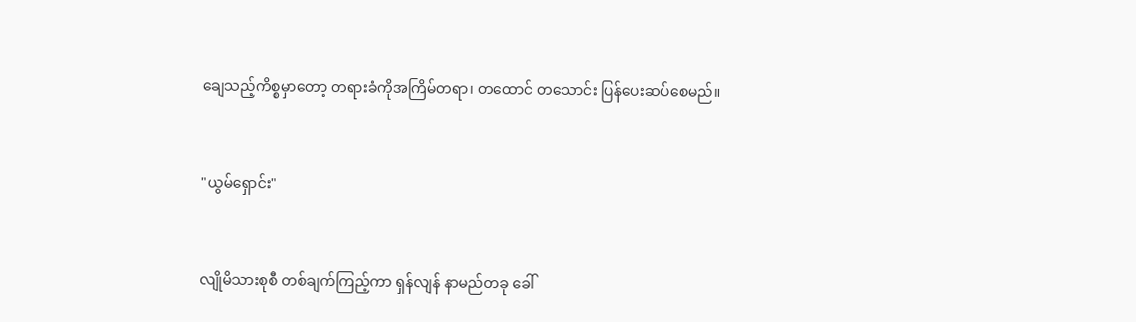ချေသည့်ကိစ္စမှာတော့ တရားခံကိုအကြိမ်တရာ၊ တထောင် တသောင်း ပြန်ပေးဆပ်စေမည်။


"ယွမ်ရှောင်း"


လျိုမိသားစုစီ တစ်ချက်ကြည့်ကာ ရှန်လျန် နာမည်တခု ခေါ်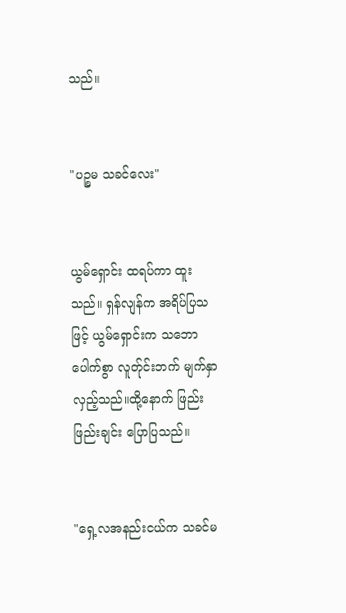သည်။


"ပဉ္စမ သခင်လေး"


ယွမ်ရှောင်း ထရပ်ကာ ထူးသည်။ ရှန်လျန်က အရိပ်ပြသဖြင့် ယွမ်ရှောင်းက သဘောပေါက်စွာ လူတ်ုင်းဘက် မျက်နှာလှည့်သည်။ထို့နောက် ဖြည်းဖြည်းချင်း ပြောပြသည်။


"ရှေ့လအနည်းငယ်က သခင်မ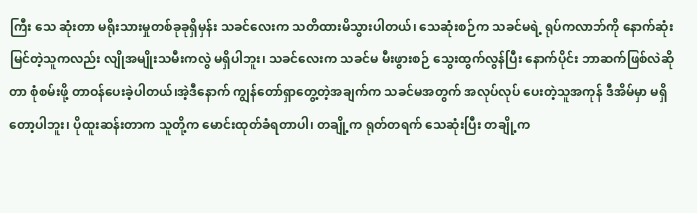ကြီး သေ ဆုံးတာ မရိုးသားမှုတစ်ခုခုရှိမှန်း သခင်လေးက သတိထားမိသွားပါတယ်၊ သေဆုံးစဉ်က သခင်မရဲ့ ရုပ်ကလာဘ်ကို နောက်ဆုံးမြင်တဲ့သူကလည်း လျိုအမျိုးသမီးကလွဲ မရှိပါဘူး၊ သခင်လေးက သခင်မ မီးဖွားစဉ် သွေးထွက်လွန်ပြီး နောက်ပိုင်း ဘာဆက်ဖြစ်လဲဆိုတာ စုံစမ်းဖို့ တာဝန်ပေးခဲ့ပါတယ်၊အဲ့ဒီနောက် ကျွန်တော်ရှာတွေ့တဲ့အချက်က သခင်မအတွက် အလုပ်လုပ် ပေးတဲ့သူအကုန် ဒီအိမ်မှာ မရှိတော့ပါဘူး၊ ပိုထူးဆန်းတာက သူတို့က မောင်းထုတ်ခံရတာပါ၊ တချို့က ရုတ်တရက် သေဆုံးပြီး တချို့က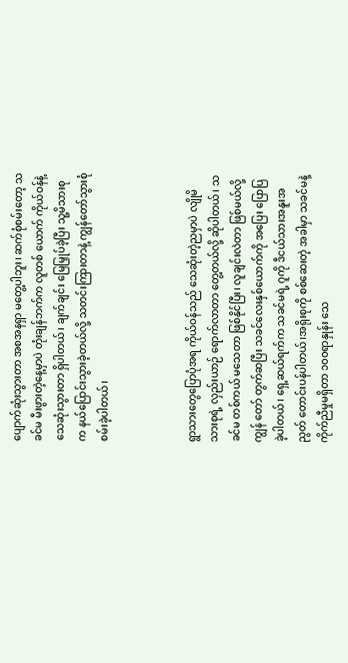ပျောက်ဆုံးသွားတာ အစအနရှာ မတွေ့ပါဘူး၊ ဆက်စုံစမ်းတော့ သခင်မ မီးဖွားတဲ့နေ့မှာပဲ တုံးချန်ဘက်က လူတစ် ယောက် ကိုယ်ဝန်နဲ့ သေဆုံးသွားတာ ရှိပါတယ်၊ ချက်ချင်း မြေမြှုပ်ခဲ့ပြီး သူ့မိသားစုက နယ်ပြောင်းသွားခဲ့တယ်လို့ သတင်းကြားတာနဲ့ ကျွန်တော်သွားစုံစမ်းခဲ့ပါတယ်၊



ရွာသားတွေပြောပုံအရ ကိုယ်ဝန်သည် သေဆုံးတဲ့ညမှာပဲ လျိုမိသားစုရဲ့ လှည်းယာဉ် ရောက်လာတာ တွေ့တယ်လို့ ဆိုပါတယ်၊ သခင်မ တစ်ကယ် မသေတာ ဖြစ်နိုင်ပြီး၊ လူချင်းလဲတာ ဖြစ်မယ်လို့ ကျွန် တော် တွက်ဆပြီး သခင်လေးနှစ်ယောက်ကို အပြေး ပြောပြခဲ့ပါတယ်၊ ရှေ့ဆယ်ရက်က သခင်မရဲ့ ဂူကို ဒီငယ်သားအနူးအညွတ် တောင်းပန်ပါတယ်၊အရိုးစုကို စစ်ဆေးတဲ့ အခါမှာ သခင်မနဲ့ ကိုက်ညီမှုမရှိတာ ၁၀၀ရာနှုန်း သေ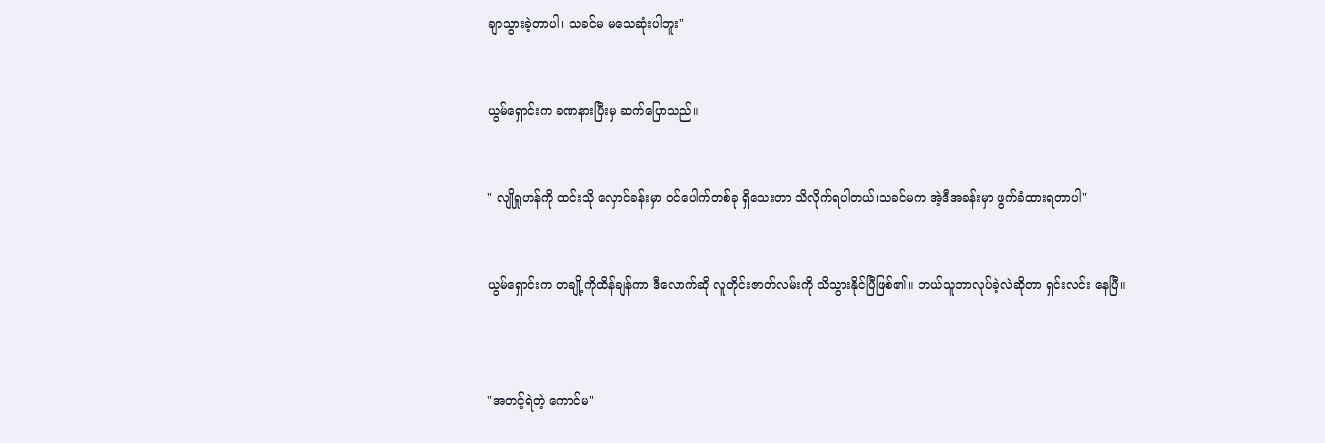ချာသွားခဲ့တာပါ၊ သခင်မ မသေဆုံးပါဘူး"


ယွမ်ရှောင်းက ခဏနားပြီးမှ ဆက်ပြောသည်။


" လျိုရှုဟန်ကို ထင်းသို လှောင်ခန်းမှာ ဝင်ပေါက်တစ်ခု ရှိသေးတာ သိလိုက်ရပါတယ်၊သခင်မက အဲ့ဒီအခန်းမှာ ဖွက်ခံထားရတာပါ"


ယွမ်ရှောင်းက တချို့ကိုထိန်ချန်ကာ ဒီလောက်ဆို လူတိုင်းဇာတ်လမ်းကို သိသွားနိုင်ပြီဖြစ်၏။ ဘယ်သူဘာလုပ်ခဲ့လဲဆိုတာ ရှင်းလင်း နေပြီ။



"အတင့်ရဲတဲ့ ကောင်မ"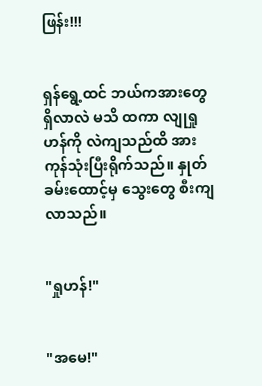ဖြန်း!!!


ရှန်ရွေ့ထင် ဘယ်ကအားတွေရှိလာလဲ မသိ ထကာ လျုရှုဟန်ကို လဲကျသည်ထိ အားကုန်သုံးပြီးရိုက်သည်။ နှုတ်ခမ်းထောင့်မှ သွေးတွေ စီးကျလာသည်။


"ရှုဟန်!"


"အမေ!"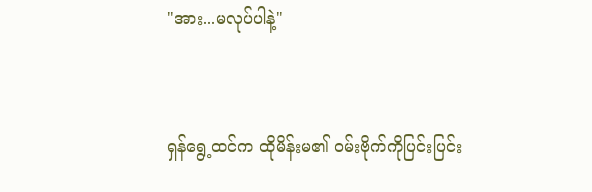"အား...မလုပ်ပါနဲ့"


ရှန်ရွေ့ထင်က ထိုမိန်းမ၏ ဝမ်းဗိုက်ကိုပြင်းပြင်း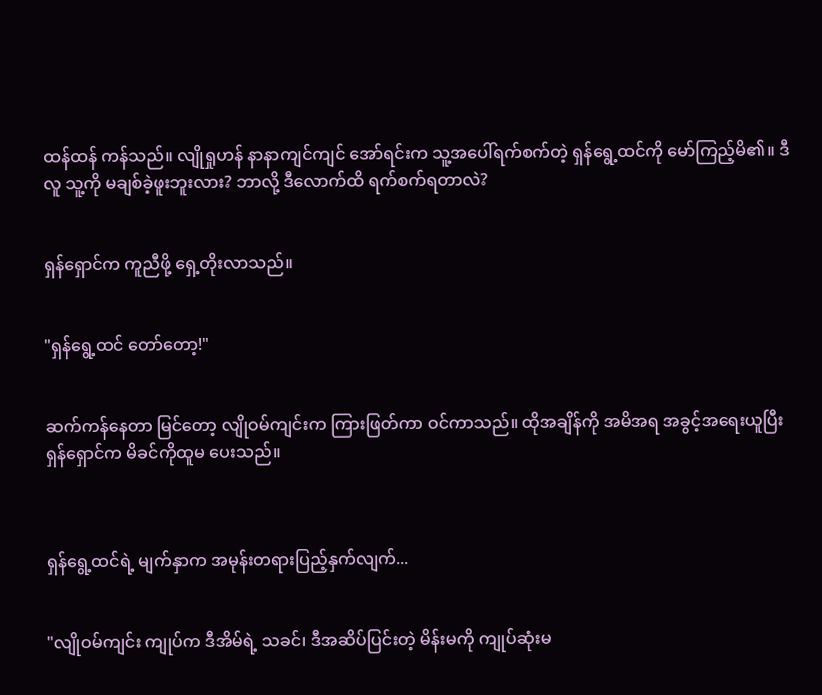ထန်ထန် ကန်သည်။ လျိုရှုဟန် နာနာကျင်ကျင် အော်ရင်းက သူ့အပေါ်ရက်စက်တဲ့ ရှန်ရွေ့ထင်ကို မော်ကြည့်မိ၏။ ဒီလူ သူ့ကို မချစ်ခဲ့ဖူးဘူးလား? ဘာလို့ ဒီလောက်ထိ ရက်စက်ရတာလဲ?


ရှန်ရှောင်က ကူညီဖို့ ရှေ့တိုးလာသည်။


"ရှန်ရွေ့ထင် တော်တော့!"


ဆက်ကန်နေတာ မြင်တော့ လျိုဝမ်ကျင်းက ကြားဖြတ်ကာ ဝင်ကာသည်။ ထိုအချိန်ကို အမိအရ အခွင့်အရေးယူပြီး ရှန်ရှောင်က မိခင်ကိုထူမ ပေးသည်။



ရှန်ရွေ့ထင်ရဲ့ မျက်နှာက အမုန်းတရားပြည့်နှက်လျက်...


"လျိုဝမ်ကျင်း ကျုပ်က ဒီအိမ်ရဲ့ သခင်၊ ဒီအဆိပ်ပြင်းတဲ့ မိန်းမကို ကျုပ်ဆုံးမ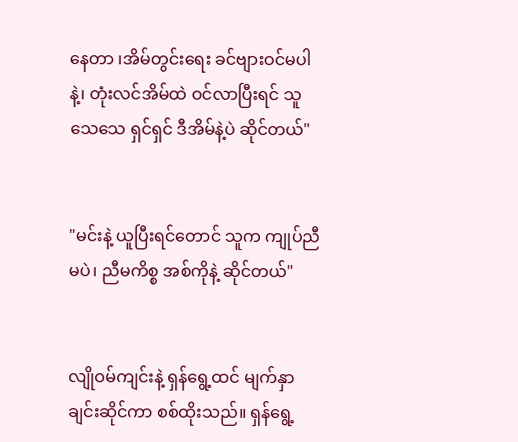နေတာ ၊အိမ်တွင်းရေး ခင်ဗျားဝင်မပါနဲ့၊ တုံးလင်အိမ်ထဲ ဝင်လာပြီးရင် သူသေသေ ရှင်ရှင် ဒီအိမ်နဲ့ပဲ ဆိုင်တယ်"


"မင်းနဲ့ ယူပြီးရင်တောင် သူက ကျုပ်ညီမပဲ၊ ညီမကိစ္စ အစ်ကိုနဲ့ ဆိုင်တယ်"


လျိုဝမ်ကျင်းနဲ့ ရှန်ရွေ့ထင် မျက်နှာချင်းဆိုင်ကာ စစ်ထိုးသည်။ ရှန်ရွေ့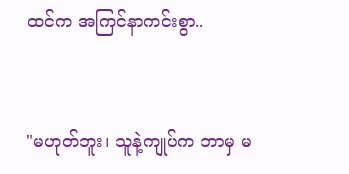ထင်က အကြင်နာကင်းစွာ..


"မဟုတ်ဘူး၊ သူနဲ့ကျုပ်က ဘာမှ မ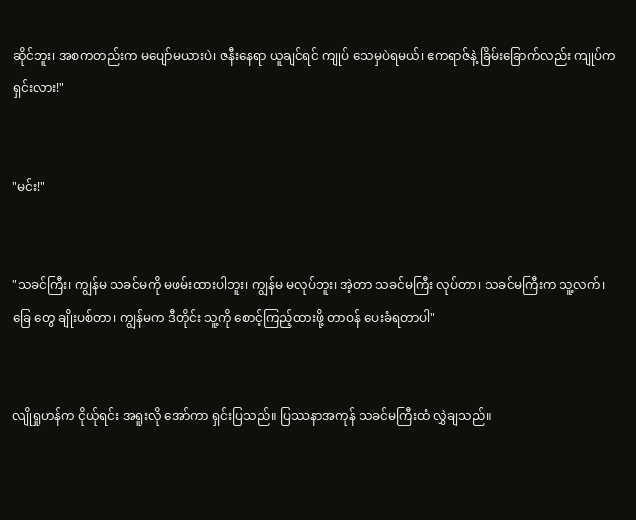ဆိုင်ဘူး၊ အစကတည်းက မပျော်မယားပဲ၊ ဇနီးနေရာ ယူချင်ရင် ကျုပ် သေမှပဲရမယ်၊ ဧကရာဇ်နဲ့ ခြိမ်းခြောက်လည်း ကျုပ်က ရှင်းလား!"


"မင်း!"


"သခင်ကြီး၊ ကျွန်မ သခင်မကို မဖမ်းထားပါဘူး၊ ကျွန်မ မလုပ်ဘူး၊ အဲ့တာ သခင်မကြီး လုပ်တာ၊ သခင်မကြီးက သူ့လက်၊ခြေ တွေ ချိုးပစ်တာ၊ ကျွန်မက ဒီတိုင်း သူ့ကို စောင့်ကြည့်ထားဖို့ တာဝန် ပေးခံရတာပါ"


လျိုရှုဟန်က ငိုယ်ုရင်း အရူးလို အော်ကာ ရှင်းပြသည်။ ပြဿနာအကုန် သခင်မကြီးထံ လွှဲချသည်။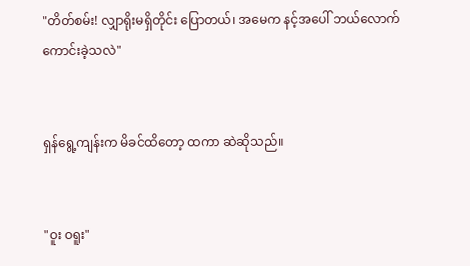"တိတ်စမ်း! လျှာရိုးမရှိတိုင်း ပြောတယ်၊ အမေက နင့်အပေါ် ဘယ်လောက်ကောင်းခဲ့သလဲ"


ရှန်ရွေ့ကျန်းက မိခင်ထိတော့ ထကာ ဆဲဆိုသည်။


"ဝူး ဝရူး"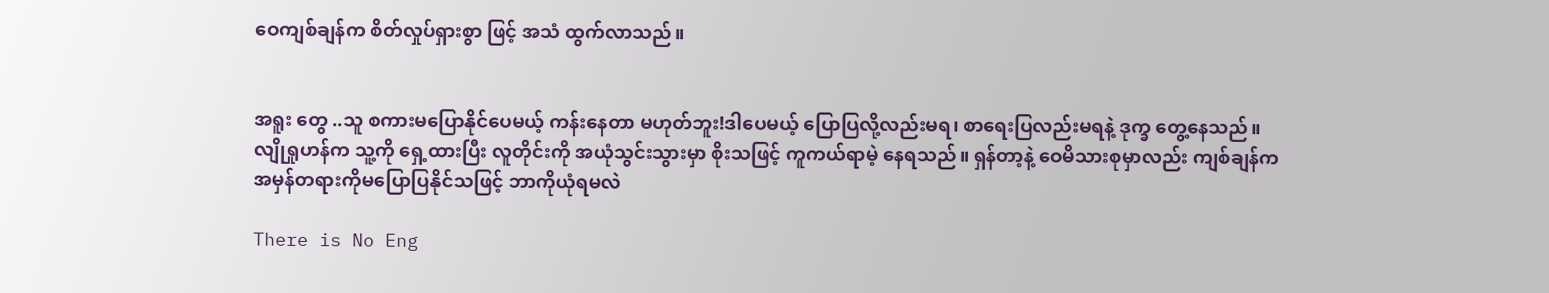ဝေကျစ်ချန်က စိတ်လှုပ်ရှားစွာ ဖြင့် အသံ ထွက်လာသည်။


အရူး တွေ ..သူ စကားမပြောနိုင်ပေမယ့် ကန်းနေတာ မဟုတ်ဘူး!ဒါပေမယ့် ပြောပြလို့လည်းမရ၊ စာရေးပြလည်းမရနဲ့ ဒုက္ခ တွေ့နေသည်။ လျိုရှုဟန်က သူ့ကို ရှေ့ထားပြီး လူတိုင်းကို အယုံသွင်းသွားမှာ စိုးသဖြင့် ကူကယ်ရာမဲ့ နေရသည်။ ရှန်တာ့နဲ့ ဝေမိသားစုမှာလည်း ကျစ်ချန်က အမှန်တရားကိုမပြောပြနိုင်သဖြင့် ဘာကိုယုံရမလဲ

There is No Eng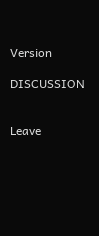Version

DISCUSSION


Leave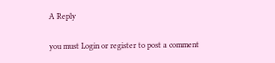A Reply

you must Login or register to post a comment